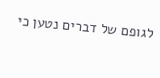לגופם של דברים נטען כי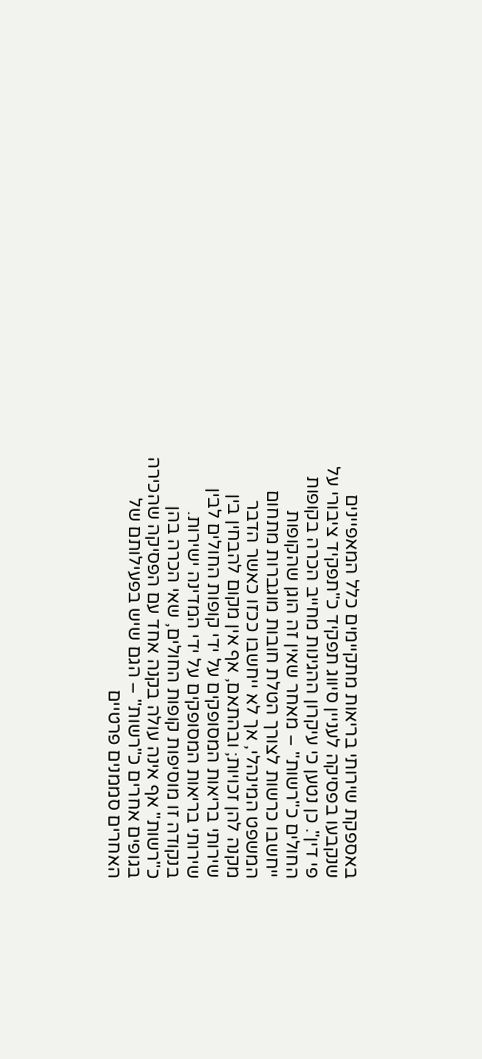באספקת שירותי בריאות מתקיימים כלל המאפיינים שנקבעו בפסיקה לעניין סיווג תפקיד כ"תפקיד ציבורי על פי דין". כן נטען כי עיקרון ההגינות מחייב הכרה בקופות החולים כ"רשות" – מאחר שאין זה הוגן שהקופות ייחשבו כרשות לצורך הטלת חובות מוגברות מתחום המשפט המינהלי, אך לא ייחשבו ככזו כאשר הדבר מקנה להן זכויות; ובהתאם, אף אין מקום להבחין בין שירותי בריאות המסופקים על ידי קופות החולים לבין שירותי בריאות המסופקים על ידי המדינה ישירות. בנקודה זו מוסיפות קופות החולים, שאי הכרה בהן כ"רשות" אף אינה עולה בקנה אחד עם הפסיקה שהכירה בגופים אחרים כ"רשות" – הגם שיש בפעילותם של האחרים סממנים פרטיים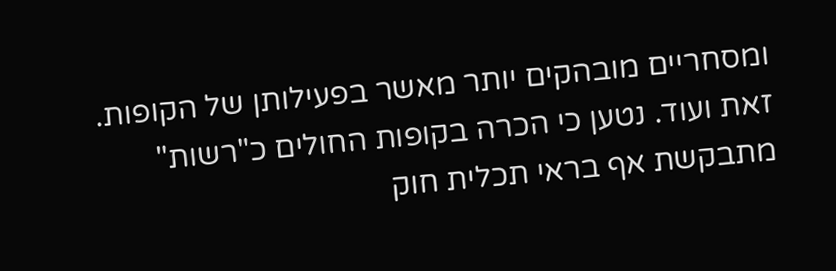ומסחריים מובהקים יותר מאשר בפעילותן של הקופות. זאת ועוד. נטען כי הכרה בקופות החולים כ"רשות" מתבקשת אף בראי תכלית חוק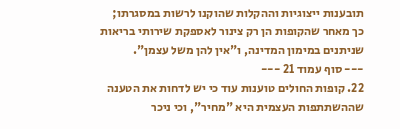תובענות ייצוגיות וההקלות שהוקנו לרשות במסגרתו; כך מאחר שהקופות הן רק צינור לאספקת שירותי בריאות שניתנים במימון המדינה, ו"אין להן משל עצמן".
--- סוף עמוד 21 ---
22. קופות החולים טוענות עוד כי יש לדחות את הטענה שההשתתפות העצמית היא "מחיר", וכי ניכר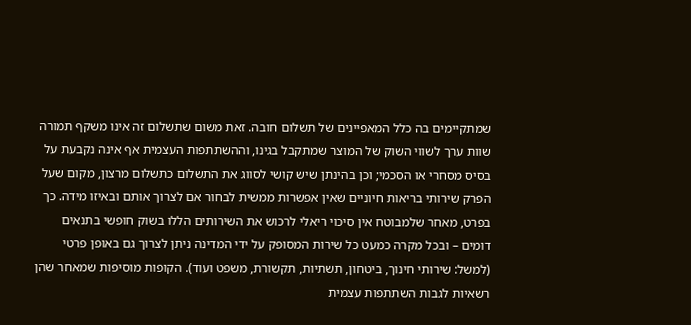שמתקיימים בה כלל המאפיינים של תשלום חובה. זאת משום שתשלום זה אינו משקף תמורה שוות ערך לשווי השוק של המוצר שמתקבל בגינו, וההשתתפות העצמית אף אינה נקבעת על בסיס מסחרי או הסכמי; וכן בהינתן שיש קושי לסווג את התשלום כתשלום מרצון, מקום שעל הפרק שירותי בריאות חיוניים שאין אפשרות ממשית לבחור אם לצרוך אותם ובאיזו מידה. כך בפרט, מאחר שלמבוטח אין סיכוי ריאלי לרכוש את השירותים הללו בשוק חופשי בתנאים דומים – ובכל מקרה כמעט כל שירות המסופק על ידי המדינה ניתן לצרוך גם באופן פרטי (למשל: שירותי חינוך, ביטחון, תשתיות, תקשורת, משפט ועוד). הקופות מוסיפות שמאחר שהן רשאיות לגבות השתתפות עצמית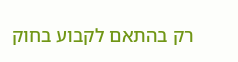רק בהתאם לקבוע בחוק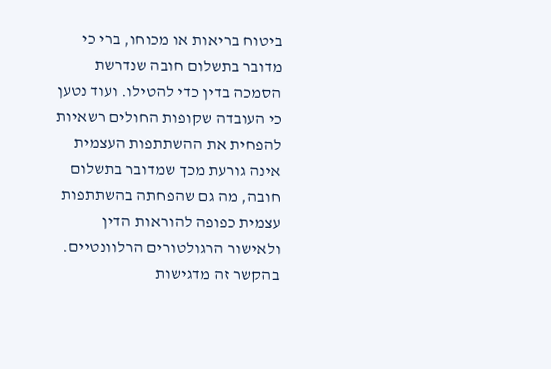ביטוח בריאות או מכוחו, ברי כי מדובר בתשלום חובה שנדרשת הסמכה בדין כדי להטילו. ועוד נטען כי העובדה שקופות החולים רשאיות להפחית את ההשתתפות העצמית אינה גורעת מכך שמדובר בתשלום חובה, מה גם שהפחתה בהשתתפות עצמית כפופה להוראות הדין ולאישור הרגולטורים הרלוונטיים. בהקשר זה מדגישות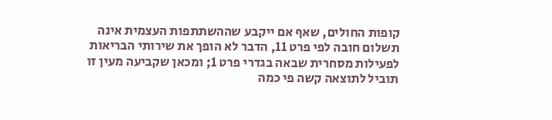קופות החולים, שאף אם ייקבע שההשתתפות העצמית אינה תשלום חובה לפי פרט 11, הדבר לא הופך את שירותי הבריאות לפעילות מסחרית שבאה בגדרי פרט 1; ומכאן שקביעה מעין זו תוביל לתוצאה קשה פי כמה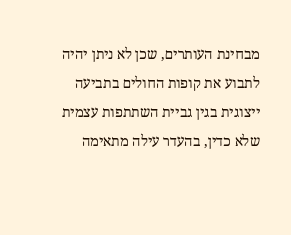מבחינת העותרים, שכן לא ניתן יהיה לתבוע את קופות החולים בתביעה ייצוגית בגין גביית השתתפות עצמית שלא כדין, בהעדר עילה מתאימה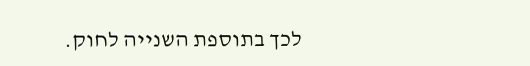לכך בתוספת השנייה לחוק.